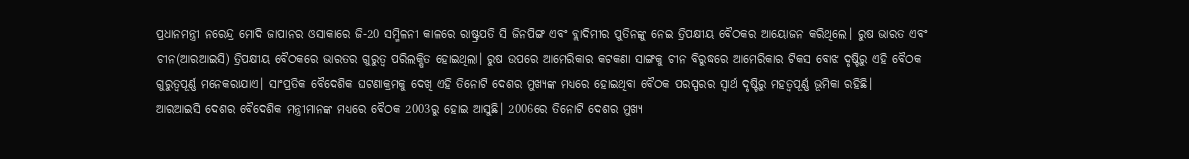ପ୍ରଧାନମନ୍ତ୍ରୀ ନରେନ୍ଦ୍ର ମୋଦି ଜାପାନର ଓସାକାରେ ଜି-20 ସମ୍ମିଳନୀ କାଳରେ ରାଷ୍ଟ୍ରପତି ସି ଜିନପିଙ୍ଗ ଏବଂ ବ୍ଲାଦିମୀର ପୁତିନଙ୍କୁ ନେଇ ତ୍ରିପକ୍ଷୀୟ ବୈଠକର ଆୟୋଜନ କରିଥିଲେ। ରୁଷ ଭାରତ ଏବଂ ଚୀନ(ଆରଆଇସି) ତ୍ରିପକ୍ଷୀୟ ବୈଠକରେ ଭାରତର ଗୁରୁତ୍ବ ପରିଲକ୍ଷିତ ହୋଇଥିଲା। ରୁଷ ଉପରେ ଆମେରିକାର କଟକଣା ସାଙ୍ଗକୁ ଚୀନ ବିରୁଦ୍ଧରେ ଆମେରିକାର ଟିକସ ବୋଝ ଦୃଷ୍ଟିରୁ ଏହି ବୈଠକ ଗୁରୁତ୍ବପୂର୍ଣ୍ଣ ମନେକରାଯାଏ। ସାଂପ୍ରତିକ ବୈଦେଶିକ ଘଟଣାକ୍ରମକୁ ଦେଖି ଏହି ତିନୋଟି ଦେଶର ମୁଖ୍ୟଙ୍କ ମଧ୍ୟରେ ହୋଇଥିବା ବୈଠକ ପରସ୍ପରର ସ୍ବାର୍ଥ ଦୃଷ୍ଟିରୁ ମହତ୍ବପୂର୍ଣ୍ଣ ଭୂମିକା ରହିଛି।
ଆରଆଇସି ଦେଶର ବୈଦେଶିକ ମନ୍ତ୍ରୀମାନଙ୍କ ମଧ୍ୟରେ ବୈଠକ 2003ରୁ ହୋଇ ଆସୁଛି। 2006ରେ ତିନୋଟି ଦେଶର ମୁଖ୍ୟ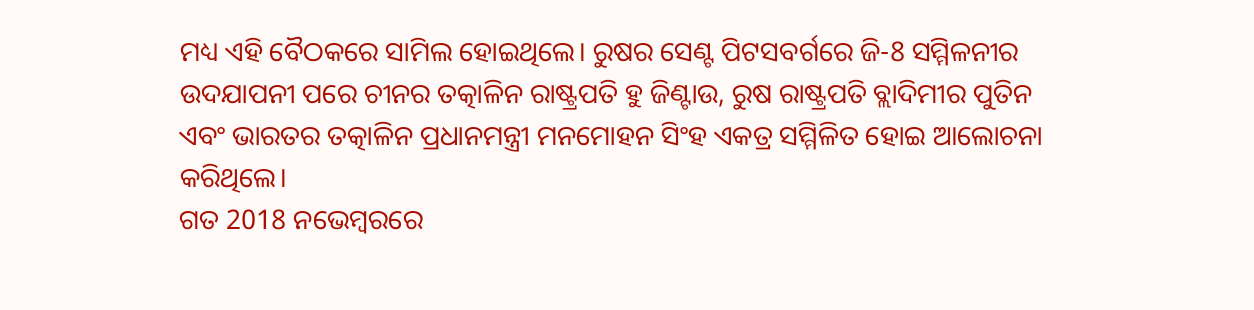ମଧ୍ୟ ଏହି ବୈଠକରେ ସାମିଲ ହୋଇଥିଲେ। ରୁଷର ସେଣ୍ଟ ପିଟସବର୍ଗରେ ଜି-8 ସମ୍ମିଳନୀର ଉଦଯାପନୀ ପରେ ଚୀନର ତତ୍କାଳିନ ରାଷ୍ଟ୍ରପତି ହୁ ଜିଣ୍ଟାଉ, ରୁଷ ରାଷ୍ଟ୍ରପତି ବ୍ଲାଦିମୀର ପୁତିନ ଏବଂ ଭାରତର ତତ୍କାଳିନ ପ୍ରଧାନମନ୍ତ୍ରୀ ମନମୋହନ ସିଂହ ଏକତ୍ର ସମ୍ମିଳିତ ହୋଇ ଆଲୋଚନା କରିଥିଲେ।
ଗତ 2018 ନଭେମ୍ବରରେ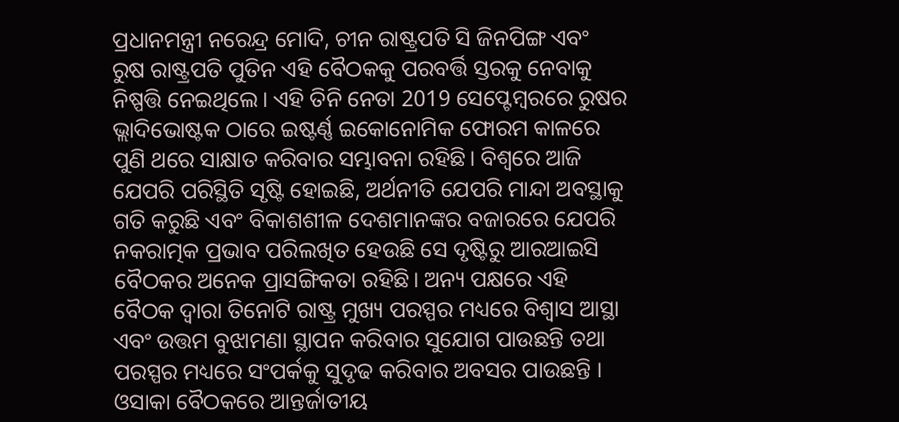ପ୍ରଧାନମନ୍ତ୍ରୀ ନରେନ୍ଦ୍ର ମୋଦି, ଚୀନ ରାଷ୍ଟ୍ରପତି ସି ଜିନପିଙ୍ଗ ଏବଂ ରୁଷ ରାଷ୍ଟ୍ରପତି ପୁତିନ ଏହି ବୈଠକକୁ ପରବର୍ତ୍ତି ସ୍ତରକୁ ନେବାକୁ ନିଷ୍ପତ୍ତି ନେଇଥିଲେ। ଏହି ତିନି ନେତା 2019 ସେପ୍ଟେମ୍ବରରେ ରୁଷର ଭ୍ଲାଦିଭୋଷ୍ଟକ ଠାରେ ଇଷ୍ଟର୍ଣ୍ଣ ଇକୋନୋମିକ ଫୋରମ କାଳରେ ପୁଣି ଥରେ ସାକ୍ଷାତ କରିବାର ସମ୍ଭାବନା ରହିଛି। ବିଶ୍ବରେ ଆଜି ଯେପରି ପରିସ୍ଥିତି ସୃଷ୍ଟି ହୋଇଛି, ଅର୍ଥନୀତି ଯେପରି ମାନ୍ଦା ଅବସ୍ଥାକୁ ଗତି କରୁଛି ଏବଂ ବିକାଶଶୀଳ ଦେଶମାନଙ୍କର ବଜାରରେ ଯେପରି ନକରାତ୍ମକ ପ୍ରଭାବ ପରିଲଖିତ ହେଉଛି ସେ ଦୃଷ୍ଟିରୁ ଆରଆଇସି ବୈଠକର ଅନେକ ପ୍ରାସଙ୍ଗିକତା ରହିଛି। ଅନ୍ୟ ପକ୍ଷରେ ଏହି ବୈଠକ ଦ୍ବାରା ତିନୋଟି ରାଷ୍ଟ୍ର ମୁଖ୍ୟ ପରସ୍ପର ମଧ୍ୟରେ ବିଶ୍ବାସ ଆସ୍ଥା ଏବଂ ଉତ୍ତମ ବୁଝାମଣା ସ୍ଥାପନ କରିବାର ସୁଯୋଗ ପାଉଛନ୍ତି ତଥା ପରସ୍ପର ମଧ୍ୟରେ ସଂପର୍କକୁ ସୁଦୃଢ କରିବାର ଅବସର ପାଉଛନ୍ତି ।
ଓସାକା ବୈଠକରେ ଆନ୍ତର୍ଜାତୀୟ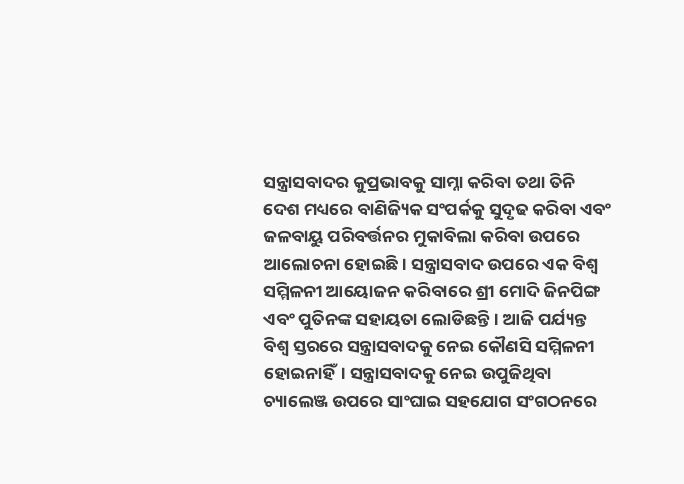ସନ୍ତ୍ରାସବାଦର କୁପ୍ରଭାବକୁ ସାମ୍ନା କରିବା ତଥା ତିନି ଦେଶ ମଧ୍ୟରେ ବାଣିଜ୍ୟିକ ସଂପର୍କକୁ ସୁଦୃଢ କରିବା ଏବଂ ଜଳବାୟୁ ପରିବର୍ତ୍ତନର ମୁକାବିଲା କରିବା ଉପରେ ଆଲୋଚନା ହୋଇଛି। ସନ୍ତ୍ରାସବାଦ ଉପରେ ଏକ ବିଶ୍ବ ସମ୍ମିଳନୀ ଆୟୋଜନ କରିବାରେ ଶ୍ରୀ ମୋଦି ଜିନପିଙ୍ଗ ଏବଂ ପୁତିନଙ୍କ ସହାୟତା ଲୋଡିଛନ୍ତି। ଆଜି ପର୍ଯ୍ୟନ୍ତ ବିଶ୍ବ ସ୍ତରରେ ସନ୍ତ୍ରାସବାଦକୁ ନେଇ କୌଣସି ସମ୍ମିଳନୀ ହୋଇନାହିଁ। ସନ୍ତ୍ରାସବାଦକୁ ନେଇ ଉପୁଜିଥିବା ଚ୍ୟାଲେଞ୍ଜ ଉପରେ ସାଂଘାଇ ସହଯୋଗ ସଂଗଠନରେ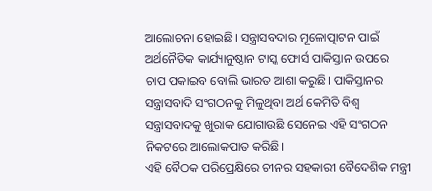ଆଲୋଚନା ହୋଇଛି। ସନ୍ତ୍ରାସବଦାର ମୂଳୋତ୍ପାଟନ ପାଇଁ ଅର୍ଥନୈତିକ କାର୍ଯ୍ୟାନୁଷ୍ଠାନ ଟାସ୍କ ଫୋର୍ସ ପାକିସ୍ତାନ ଉପରେ ଚାପ ପକାଇବ ବୋଲି ଭାରତ ଆଶା କରୁଛି। ପାକିସ୍ତାନର ସନ୍ତ୍ରାସବାଦି ସଂଗଠନକୁ ମିଳୁଥିବା ଅର୍ଥ କେମିତି ବିଶ୍ବ ସନ୍ତ୍ରାସବାଦକୁ ଖୁରାକ ଯୋଗାଉଛି ସେନେଇ ଏହି ସଂଗଠନ ନିକଟରେ ଆଲୋକପାତ କରିଛି।
ଏହି ବୈଠକ ପରିପ୍ରେକ୍ଷିରେ ଚୀନର ସହକାରୀ ବୈଦେଶିକ ମନ୍ତ୍ରୀ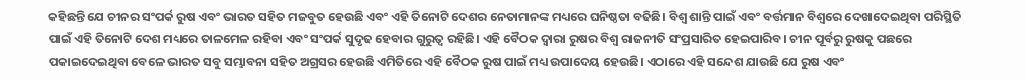କହିଛନ୍ତି ଯେ ଚୀନର ସଂପର୍କ ରୁଷ ଏବଂ ଭାରତ ସହିତ ମଜବୁତ ହେଉଛି ଏବଂ ଏହି ତିନୋଟି ଦେଶର ନେତାମାନଙ୍କ ମଧ୍ୟରେ ଘନିଷ୍ଠତା ବଢିଛି। ବିଶ୍ବ ଶାନ୍ତି ପାଇଁ ଏବଂ ବର୍ତ୍ତମାନ ବିଶ୍ବରେ ଦେଖାଦେଇଥିବା ପରିସ୍ଥିତି ପାଇଁ ଏହି ତିନୋଟି ଦେଶ ମଧ୍ୟରେ ତାଳମେଳ ରହିବା ଏବଂ ସଂପର୍କ ସୁଦୃଢ ହେବାର ଗୁରୁତ୍ବ ରହିଛି। ଏହି ବୈଠକ ଦ୍ବାରା ରୁଷର ବିଶ୍ବ ରାଜନୀତି ସଂପ୍ରସାରିତ ହେଇପାରିବ। ଚୀନ ପୂର୍ବରୁ ରୁଷକୁ ପଛରେ ପକାଇଦେଇଥିବା ବେଳେ ଭାରତ ସବୁ ସମ୍ଭାବନା ସହିତ ଅଗ୍ରସର ହେଉଛି ଏମିତିରେ ଏହି ବୈଠକ ରୁଷ ପାଇଁ ମଧ୍ୟ ଉପାଦେୟ ହେଉଛି। ଏଠାରେ ଏହି ସନ୍ଦେଶ ଯାଉଛି ଯେ ରୁଷ ଏବଂ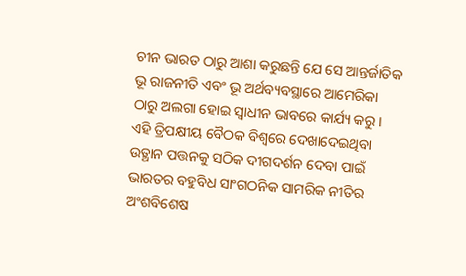ଚୀନ ଭାରତ ଠାରୁ ଆଶା କରୁଛନ୍ତି ଯେ ସେ ଆନ୍ତର୍ଜାତିକ ଭୂ ରାଜନୀତି ଏବଂ ଭୂ ଅର୍ଥବ୍ୟବସ୍ଥାରେ ଆମେରିକା ଠାରୁ ଅଲଗା ହୋଇ ସ୍ବାଧୀନ ଭାବରେ କାର୍ଯ୍ୟ କରୁ।
ଏହି ତ୍ରିପକ୍ଷୀୟ ବୈଠକ ବିଶ୍ବରେ ଦେଖାଦେଇଥିବା ଉତ୍ଥାନ ପତ୍ତନକୁ ସଠିକ ଦୀଗଦର୍ଶନ ଦେବା ପାଇଁ ଭାରତର ବହୁବିଧ ସାଂଗଠନିକ ସାମରିକ ନୀତିର ଅଂଶବିଶେଷ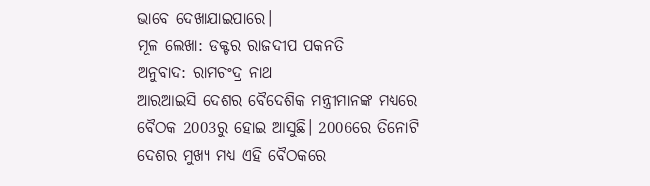ଭାବେ ଦେଖାଯାଇପାରେ।
ମୂଳ ଲେଖା: ଡକ୍ଟର ରାଜଦୀପ ପକନତି
ଅନୁବାଦ: ରାମଚଂଦ୍ର ନାଥ
ଆରଆଇସି ଦେଶର ବୈଦେଶିକ ମନ୍ତ୍ରୀମାନଙ୍କ ମଧ୍ୟରେ ବୈଠକ 2003ରୁ ହୋଇ ଆସୁଛି। 2006ରେ ତିନୋଟି ଦେଶର ମୁଖ୍ୟ ମଧ୍ୟ ଏହି ବୈଠକରେ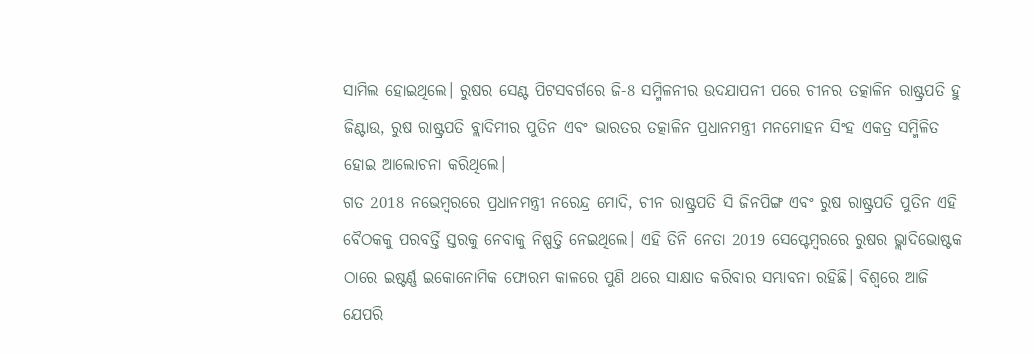ସାମିଲ ହୋଇଥିଲେ। ରୁଷର ସେଣ୍ଟ ପିଟସବର୍ଗରେ ଜି-8 ସମ୍ମିଳନୀର ଉଦଯାପନୀ ପରେ ଚୀନର ତତ୍କାଳିନ ରାଷ୍ଟ୍ରପତି ହୁ ଜିଣ୍ଟାଉ, ରୁଷ ରାଷ୍ଟ୍ରପତି ବ୍ଲାଦିମୀର ପୁତିନ ଏବଂ ଭାରତର ତତ୍କାଳିନ ପ୍ରଧାନମନ୍ତ୍ରୀ ମନମୋହନ ସିଂହ ଏକତ୍ର ସମ୍ମିଳିତ ହୋଇ ଆଲୋଚନା କରିଥିଲେ।
ଗତ 2018 ନଭେମ୍ବରରେ ପ୍ରଧାନମନ୍ତ୍ରୀ ନରେନ୍ଦ୍ର ମୋଦି, ଚୀନ ରାଷ୍ଟ୍ରପତି ସି ଜିନପିଙ୍ଗ ଏବଂ ରୁଷ ରାଷ୍ଟ୍ରପତି ପୁତିନ ଏହି ବୈଠକକୁ ପରବର୍ତ୍ତି ସ୍ତରକୁ ନେବାକୁ ନିଷ୍ପତ୍ତି ନେଇଥିଲେ। ଏହି ତିନି ନେତା 2019 ସେପ୍ଟେମ୍ବରରେ ରୁଷର ଭ୍ଲାଦିଭୋଷ୍ଟକ ଠାରେ ଇଷ୍ଟର୍ଣ୍ଣ ଇକୋନୋମିକ ଫୋରମ କାଳରେ ପୁଣି ଥରେ ସାକ୍ଷାତ କରିବାର ସମ୍ଭାବନା ରହିଛି। ବିଶ୍ବରେ ଆଜି ଯେପରି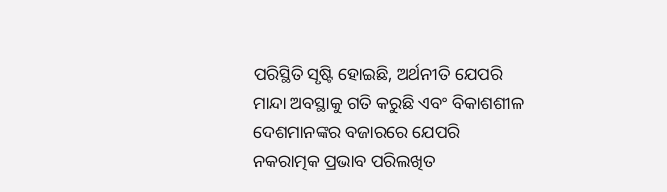ପରିସ୍ଥିତି ସୃଷ୍ଟି ହୋଇଛି, ଅର୍ଥନୀତି ଯେପରି ମାନ୍ଦା ଅବସ୍ଥାକୁ ଗତି କରୁଛି ଏବଂ ବିକାଶଶୀଳ ଦେଶମାନଙ୍କର ବଜାରରେ ଯେପରି ନକରାତ୍ମକ ପ୍ରଭାବ ପରିଲଖିତ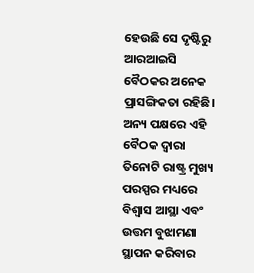ହେଉଛି ସେ ଦୃଷ୍ଟିରୁ ଆରଆଇସି ବୈଠକର ଅନେକ ପ୍ରାସଙ୍ଗିକତା ରହିଛି। ଅନ୍ୟ ପକ୍ଷରେ ଏହି ବୈଠକ ଦ୍ବାରା ତିନୋଟି ରାଷ୍ଟ୍ର ମୁଖ୍ୟ ପରସ୍ପର ମଧ୍ୟରେ ବିଶ୍ବାସ ଆସ୍ଥା ଏବଂ ଉତ୍ତମ ବୁଝାମଣା ସ୍ଥାପନ କରିବାର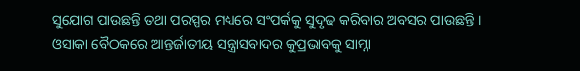ସୁଯୋଗ ପାଉଛନ୍ତି ତଥା ପରସ୍ପର ମଧ୍ୟରେ ସଂପର୍କକୁ ସୁଦୃଢ କରିବାର ଅବସର ପାଉଛନ୍ତି ।
ଓସାକା ବୈଠକରେ ଆନ୍ତର୍ଜାତୀୟ ସନ୍ତ୍ରାସବାଦର କୁପ୍ରଭାବକୁ ସାମ୍ନା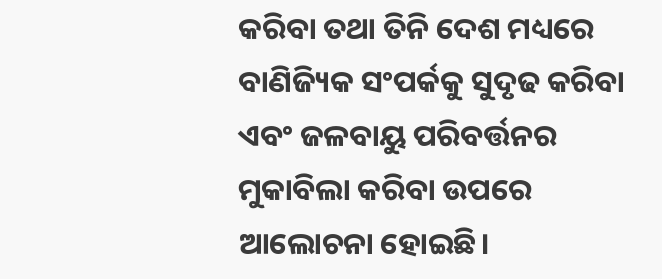କରିବା ତଥା ତିନି ଦେଶ ମଧ୍ୟରେ ବାଣିଜ୍ୟିକ ସଂପର୍କକୁ ସୁଦୃଢ କରିବା ଏବଂ ଜଳବାୟୁ ପରିବର୍ତ୍ତନର ମୁକାବିଲା କରିବା ଉପରେ ଆଲୋଚନା ହୋଇଛି।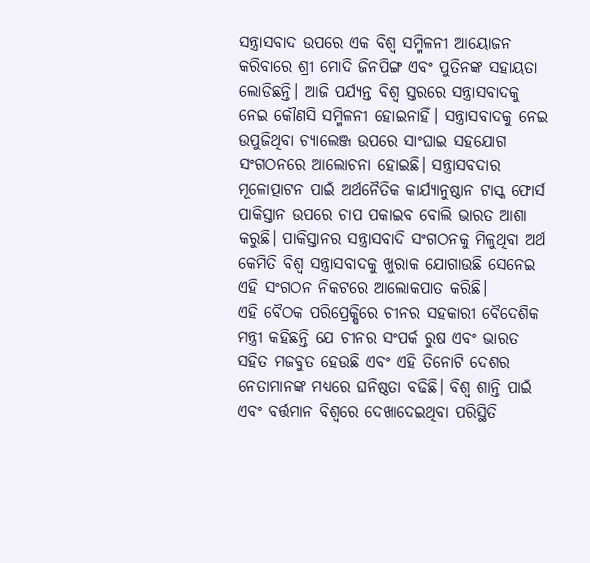ସନ୍ତ୍ରାସବାଦ ଉପରେ ଏକ ବିଶ୍ବ ସମ୍ମିଳନୀ ଆୟୋଜନ କରିବାରେ ଶ୍ରୀ ମୋଦି ଜିନପିଙ୍ଗ ଏବଂ ପୁତିନଙ୍କ ସହାୟତା ଲୋଡିଛନ୍ତି। ଆଜି ପର୍ଯ୍ୟନ୍ତ ବିଶ୍ବ ସ୍ତରରେ ସନ୍ତ୍ରାସବାଦକୁ ନେଇ କୌଣସି ସମ୍ମିଳନୀ ହୋଇନାହିଁ। ସନ୍ତ୍ରାସବାଦକୁ ନେଇ ଉପୁଜିଥିବା ଚ୍ୟାଲେଞ୍ଜ ଉପରେ ସାଂଘାଇ ସହଯୋଗ ସଂଗଠନରେ ଆଲୋଚନା ହୋଇଛି। ସନ୍ତ୍ରାସବଦାର ମୂଳୋତ୍ପାଟନ ପାଇଁ ଅର୍ଥନୈତିକ କାର୍ଯ୍ୟାନୁଷ୍ଠାନ ଟାସ୍କ ଫୋର୍ସ ପାକିସ୍ତାନ ଉପରେ ଚାପ ପକାଇବ ବୋଲି ଭାରତ ଆଶା କରୁଛି। ପାକିସ୍ତାନର ସନ୍ତ୍ରାସବାଦି ସଂଗଠନକୁ ମିଳୁଥିବା ଅର୍ଥ କେମିତି ବିଶ୍ବ ସନ୍ତ୍ରାସବାଦକୁ ଖୁରାକ ଯୋଗାଉଛି ସେନେଇ ଏହି ସଂଗଠନ ନିକଟରେ ଆଲୋକପାତ କରିଛି।
ଏହି ବୈଠକ ପରିପ୍ରେକ୍ଷିରେ ଚୀନର ସହକାରୀ ବୈଦେଶିକ ମନ୍ତ୍ରୀ କହିଛନ୍ତି ଯେ ଚୀନର ସଂପର୍କ ରୁଷ ଏବଂ ଭାରତ ସହିତ ମଜବୁତ ହେଉଛି ଏବଂ ଏହି ତିନୋଟି ଦେଶର ନେତାମାନଙ୍କ ମଧ୍ୟରେ ଘନିଷ୍ଠତା ବଢିଛି। ବିଶ୍ବ ଶାନ୍ତି ପାଇଁ ଏବଂ ବର୍ତ୍ତମାନ ବିଶ୍ବରେ ଦେଖାଦେଇଥିବା ପରିସ୍ଥିତି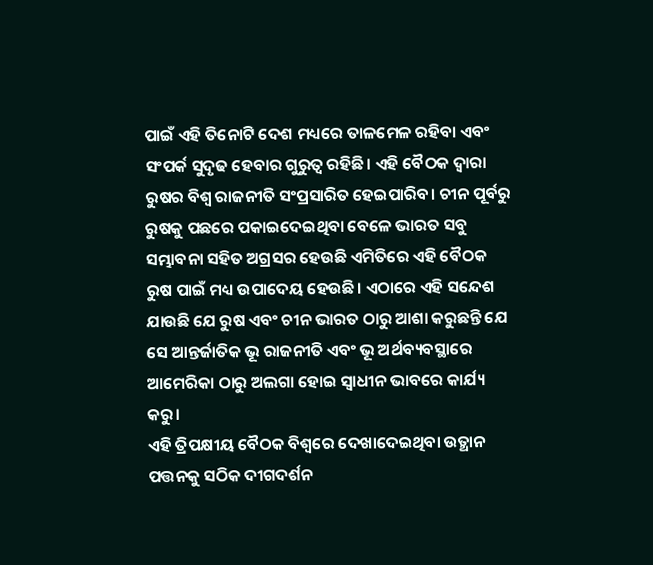ପାଇଁ ଏହି ତିନୋଟି ଦେଶ ମଧ୍ୟରେ ତାଳମେଳ ରହିବା ଏବଂ ସଂପର୍କ ସୁଦୃଢ ହେବାର ଗୁରୁତ୍ବ ରହିଛି। ଏହି ବୈଠକ ଦ୍ବାରା ରୁଷର ବିଶ୍ବ ରାଜନୀତି ସଂପ୍ରସାରିତ ହେଇପାରିବ। ଚୀନ ପୂର୍ବରୁ ରୁଷକୁ ପଛରେ ପକାଇଦେଇଥିବା ବେଳେ ଭାରତ ସବୁ ସମ୍ଭାବନା ସହିତ ଅଗ୍ରସର ହେଉଛି ଏମିତିରେ ଏହି ବୈଠକ ରୁଷ ପାଇଁ ମଧ୍ୟ ଉପାଦେୟ ହେଉଛି। ଏଠାରେ ଏହି ସନ୍ଦେଶ ଯାଉଛି ଯେ ରୁଷ ଏବଂ ଚୀନ ଭାରତ ଠାରୁ ଆଶା କରୁଛନ୍ତି ଯେ ସେ ଆନ୍ତର୍ଜାତିକ ଭୂ ରାଜନୀତି ଏବଂ ଭୂ ଅର୍ଥବ୍ୟବସ୍ଥାରେ ଆମେରିକା ଠାରୁ ଅଲଗା ହୋଇ ସ୍ବାଧୀନ ଭାବରେ କାର୍ଯ୍ୟ କରୁ।
ଏହି ତ୍ରିପକ୍ଷୀୟ ବୈଠକ ବିଶ୍ବରେ ଦେଖାଦେଇଥିବା ଉତ୍ଥାନ ପତ୍ତନକୁ ସଠିକ ଦୀଗଦର୍ଶନ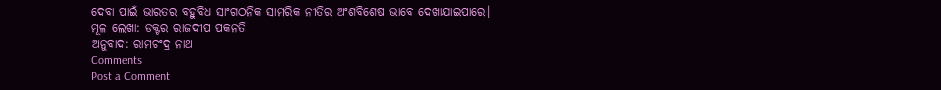ଦେବା ପାଇଁ ଭାରତର ବହୁବିଧ ସାଂଗଠନିକ ସାମରିକ ନୀତିର ଅଂଶବିଶେଷ ଭାବେ ଦେଖାଯାଇପାରେ।
ମୂଳ ଲେଖା: ଡକ୍ଟର ରାଜଦୀପ ପକନତି
ଅନୁବାଦ: ରାମଚଂଦ୍ର ନାଥ
Comments
Post a Comment